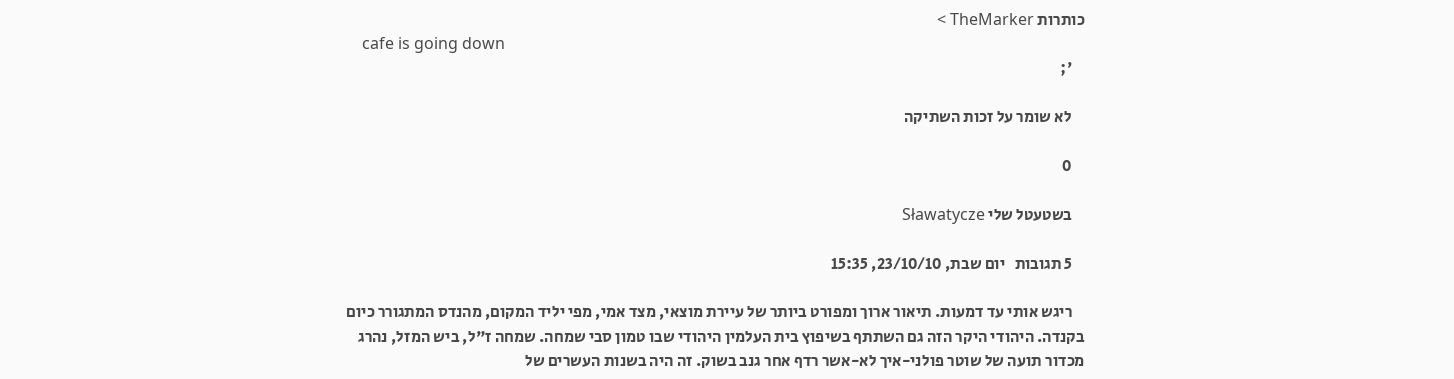כותרות TheMarker >
    cafe is going down
    ';

    לא שומר על זכות השתיקה

    0

    בשטעטל שלי Sławatycze

    5 תגובות   יום שבת, 23/10/10, 15:35

    ריגש אותי עד דמעות. תיאור ארוך ומפורט ביותר של עיירת מוצאי, מצד אמי, מפי יליד המקום, מהנדס המתגורר כיום בקנדה. היהודי היקר הזה גם השתתף בשיפוץ בית העלמין היהודי שבו טמון סבי שמחה. שמחה ז"ל, ביש המזל, נהרג מכדור תועה של שוטר פולני-איך לא-אשר רדף אחר גנב בשוק. זה היה בשנות העשרים של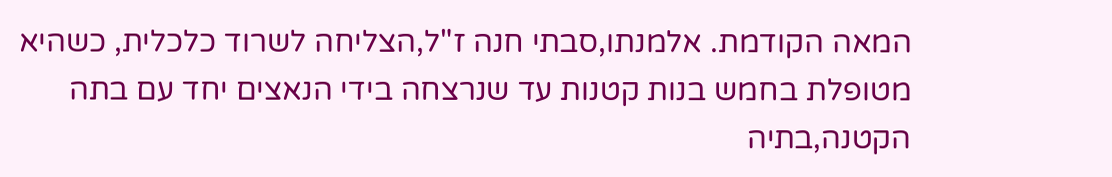המאה הקודמת. אלמנתו,סבתי חנה ז"ל,הצליחה לשרוד כלכלית, כשהיא מטופלת בחמש בנות קטנות עד שנרצחה בידי הנאצים יחד עם בתה הקטנה,בתיה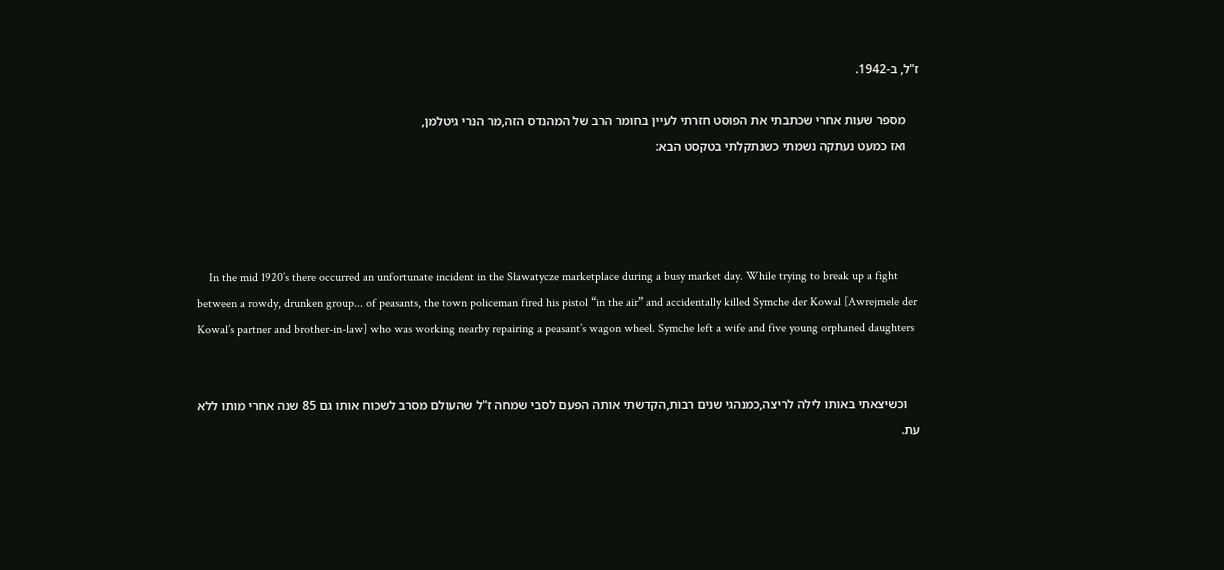ז"ל, ב-1942.

    מספר שעות אחרי שכתבתי את הפוסט חזרתי לעיין בחומר הרב של המהנדס הזה,מר הנרי גיטלמן,
    ואז כמעט נעתקה נשמתי כשנתקלתי בטקסט הבא:




    In the mid 1920’s there occurred an unfortunate incident in the Sławatycze marketplace during a busy market day. While trying to break up a fight between a rowdy, drunken group... of peasants, the town policeman fired his pistol “in the air” and accidentally killed Symche der Kowal [Awrejmele der Kowal’s partner and brother-in-law] who was working nearby repairing a peasant’s wagon wheel. Symche left a wife and five young orphaned daughters


    וכשיצאתי באותו לילה לריצה,כמנהגי שנים רבות,הקדשתי אותה הפעם לסבי שמחה ז"ל שהעולם מסרב לשכוח אותו גם 85 שנה אחרי מותו ללא עת.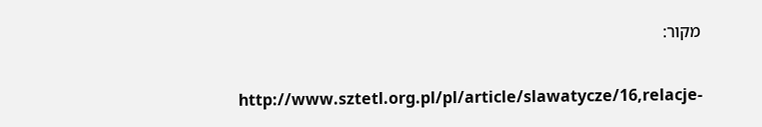מקור:


    http://www.sztetl.org.pl/pl/article/slawatycze/16,relacje-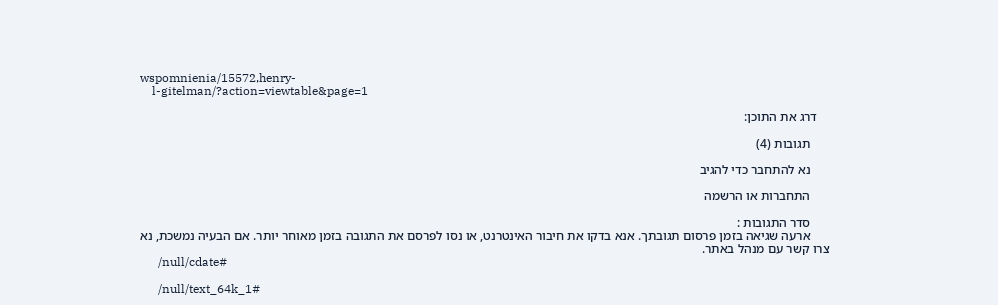wspomnienia/15572,henry-
    l-gitelman/?action=viewtable&page=1

    דרג את התוכן:

      תגובות (4)

      נא להתחבר כדי להגיב

      התחברות או הרשמה

      סדר התגובות :
      ארעה שגיאה בזמן פרסום תגובתך. אנא בדקו את חיבור האינטרנט, או נסו לפרסם את התגובה בזמן מאוחר יותר. אם הבעיה נמשכת, נא צרו קשר עם מנהל באתר.
      /null/cdate#

      /null/text_64k_1#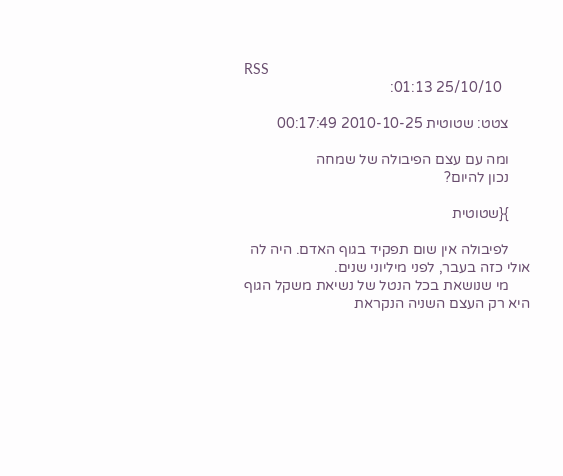RSS
        25/10/10 01:13:

      צטט: שטוטית 2010-10-25 00:17:49

      ומה עם עצם הפיבולה של שמחה
      נכון להיום?

      }{שטוטית

      לפיבולה אין שום תפקיד בגוף האדם. היה לה אולי כזה בעבר, לפני מיליוני שנים.
      מי שנושאת בכל הנטל של נשיאת משקל הגוף היא רק העצם השניה הנקראת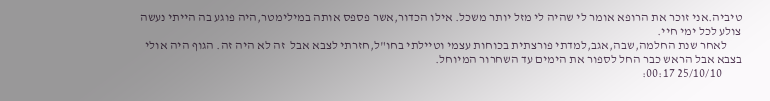טיביה.אני זוכר את הרופא אומר לי שהיה לי מזל יותר משכל. אילו הכדור,אשר פספס אותה במילימטר,היה פוגע בה הייתי נעשה צולע לכל ימי חיי.
      לאחר שנת החלמה,שבה,אגב,למדתי פורצתית בכוחות עצמי וטיילתי בחו"ל,חזרתי לצבא אבל  זה לא היה זה. הגוף היה אולי בצבא אבל הראש כבר החל לספור את הימים עד השחרור המיוחל.
        25/10/10 00:17: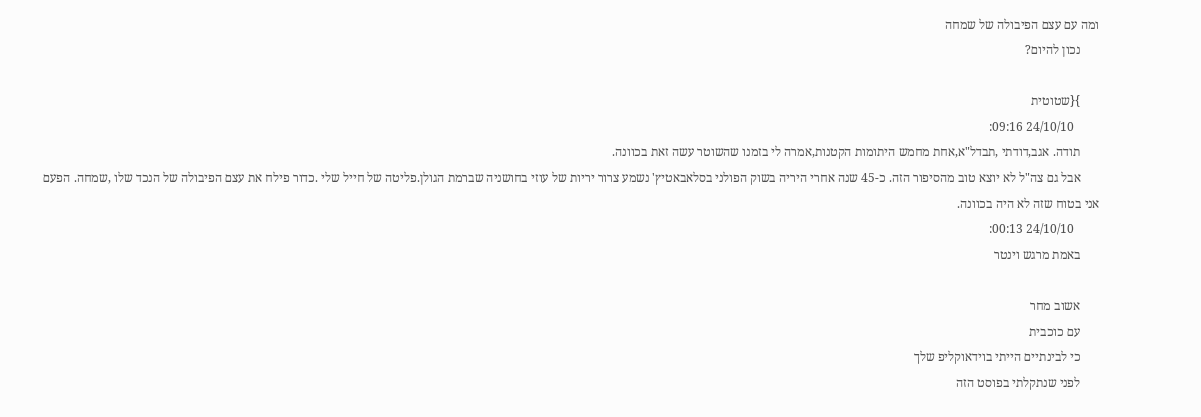ומה עם עצם הפיבולה של שמחה
      נכון להיום?

      }{שטוטית
        24/10/10 09:16:
      תודה. אגב,דודתי ,תבדל"א,אחת מחמש היתומות הקטנות,אמרה לי בזמנו שהשוטר עשה זאת בכוונה.
      אבל גם צה"ל לא יוצא טוב מהסיפור הזה. כ-45 שנה אחרי היריה בשוק הפולני בסלאבאטיץ' נשמע צרור יריות של עוזי בחושניה שברמת הגולן.פליטה של חייל שלי .כדור פילח את עצם הפיבולה של הנכד שלו ,שמחה. הפעם אני בטוח שזה לא היה בכוונה.
        24/10/10 00:13:
      באמת מרגש וינטר

      אשוב מחר
      עם כוכבית
      כי לבינתיים הייתי בוידאוקליפ שלך
      לפני שנתקלתי בפוסט הזה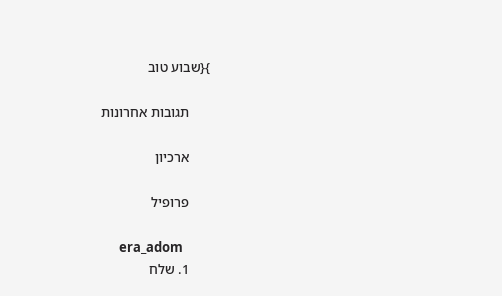}{שבוע טוב

      תגובות אחרונות

      ארכיון

      פרופיל

      era_adom
      1. שלח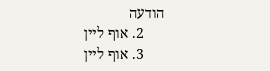הודעה
      2. אוף ליין
      3. אוף ליין